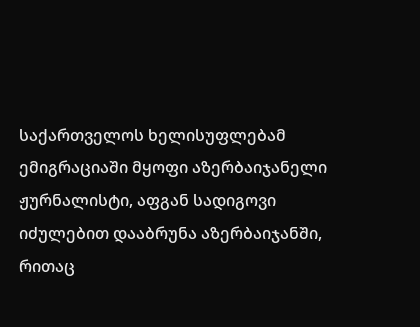საქართველოს ხელისუფლებამ ემიგრაციაში მყოფი აზერბაიჯანელი ჟურნალისტი, აფგან სადიგოვი იძულებით დააბრუნა აზერბაიჯანში, რითაც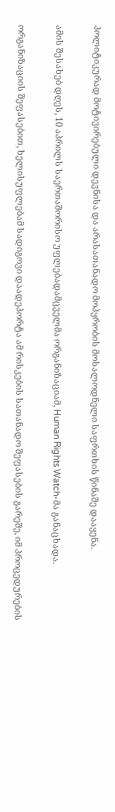პოლიტიკურად მოტივირებული დევნისა და არასათანადო მოპყრობის მოსალოდნელი საფრთხის წინაშე დააყენა.

ამის შესახებ დღეს, 10 აპრილს საერთაშორისო უფლებადამცველმა ორგანიზაციამ, Human Rights Watch-მა განაცხადა.

ორგანიზაციის შეფასებით, ხელისუფლებამ სადიგოვი დაადეპორტა ამ რისკების სათანადო შეფასების გარეშე, იმ პროცედურების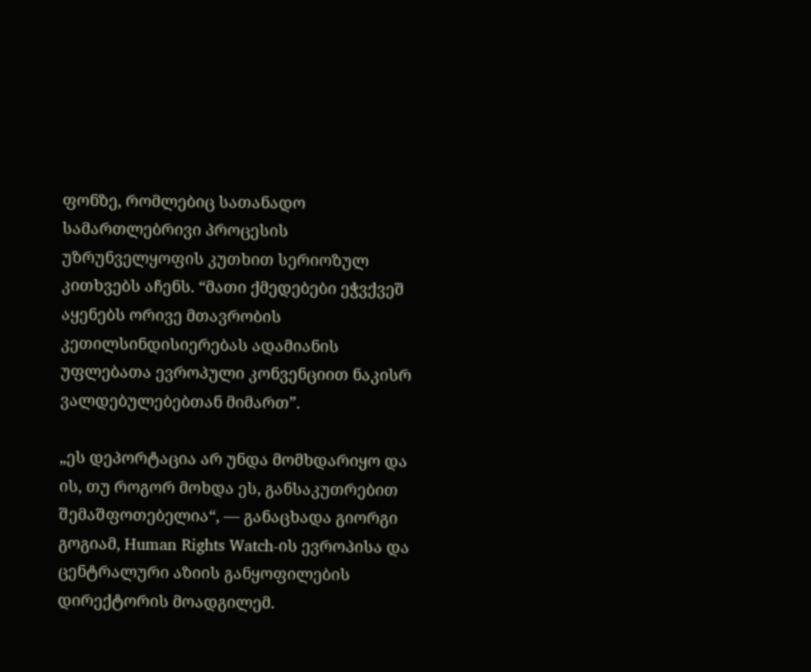ფონზე, რომლებიც სათანადო სამართლებრივი პროცესის უზრუნველყოფის კუთხით სერიოზულ კითხვებს აჩენს. “მათი ქმედებები ეჭვქვეშ აყენებს ორივე მთავრობის კეთილსინდისიერებას ადამიანის უფლებათა ევროპული კონვენციით ნაკისრ ვალდებულებებთან მიმართ”.

„ეს დეპორტაცია არ უნდა მომხდარიყო და ის, თუ როგორ მოხდა ეს, განსაკუთრებით შემაშფოთებელია“, — განაცხადა გიორგი გოგიამ, Human Rights Watch-ის ევროპისა და ცენტრალური აზიის განყოფილების დირექტორის მოადგილემ.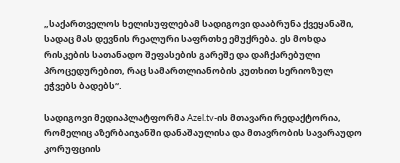„საქართველოს ხელისუფლებამ სადიგოვი დააბრუნა ქვეყანაში, სადაც მას დევნის რეალური საფრთხე ემუქრება. ეს მოხდა რისკების სათანადო შეფასების გარეშე და დაჩქარებული პროცედურებით, რაც სამართლიანობის კუთხით სერიოზულ ეჭვებს ბადებს“.

სადიგოვი მედიაპლატფორმა Azel.tv-ის მთავარი რედაქტორია, რომელიც აზერბაიჯანში დანაშაულისა და მთავრობის სავარაუდო კორუფციის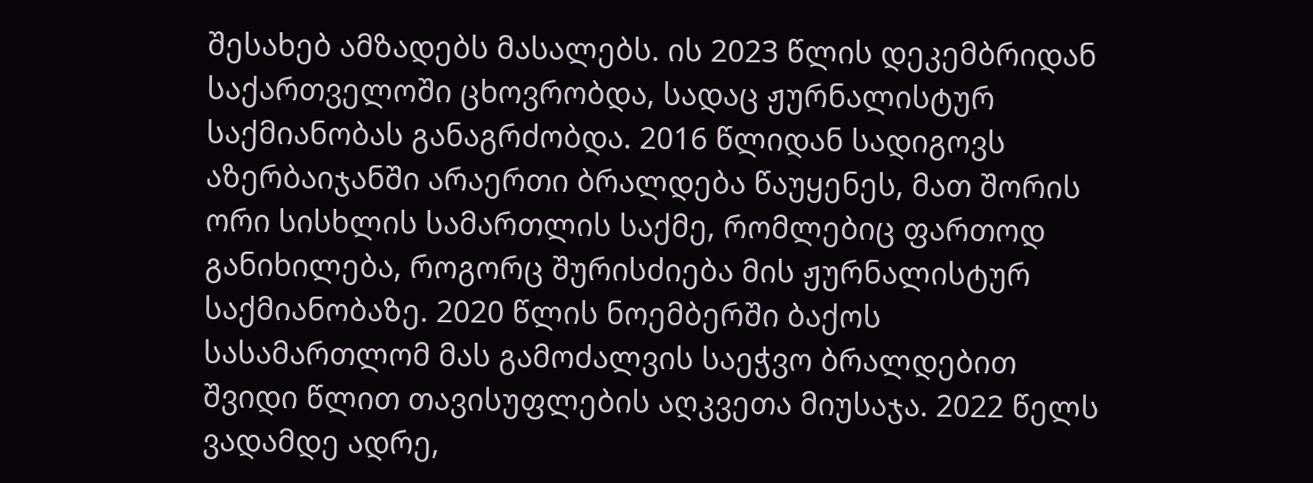შესახებ ამზადებს მასალებს. ის 2023 წლის დეკემბრიდან საქართველოში ცხოვრობდა, სადაც ჟურნალისტურ საქმიანობას განაგრძობდა. 2016 წლიდან სადიგოვს აზერბაიჯანში არაერთი ბრალდება წაუყენეს, მათ შორის ორი სისხლის სამართლის საქმე, რომლებიც ფართოდ განიხილება, როგორც შურისძიება მის ჟურნალისტურ საქმიანობაზე. 2020 წლის ნოემბერში ბაქოს სასამართლომ მას გამოძალვის საეჭვო ბრალდებით შვიდი წლით თავისუფლების აღკვეთა მიუსაჯა. 2022 წელს ვადამდე ადრე,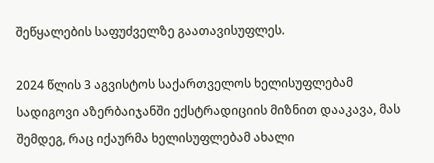შეწყალების საფუძველზე გაათავისუფლეს.

2024 წლის 3 აგვისტოს საქართველოს ხელისუფლებამ სადიგოვი აზერბაიჯანში ექსტრადიციის მიზნით დააკავა, მას შემდეგ, რაც იქაურმა ხელისუფლებამ ახალი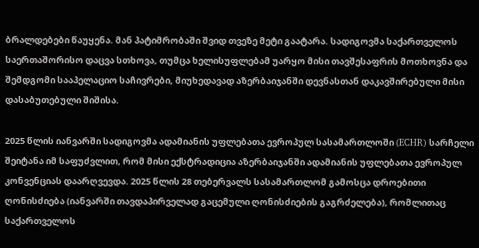ბრალდებები წაუყენა. მან პატიმრობაში შვიდ თვეზე მეტი გაატარა. სადიგოვმა საქართველოს საერთაშორისო დაცვა სთხოვა, თუმცა ხელისუფლებამ უარყო მისი თავშესაფრის მოთხოვნა და შემდგომი სააპელაციო საჩივრები, მიუხედავად აზერბაიჯანში დევნასთან დაკავშირებული მისი დასაბუთებული შიშისა.

2025 წლის იანვარში სადიგოვმა ადამიანის უფლებათა ევროპულ სასამართლოში (ECHR) სარჩელი შეიტანა იმ საფუძვლით, რომ მისი ექსტრადიცია აზერბაიჯანში ადამიანის უფლებათა ევროპულ კონვენციას დაარღვევდა. 2025 წლის 28 თებერვალს სასამართლომ გამოსცა დროებითი ღონისძიება (იანვარში თავდაპირველად გაცემული ღონისძიების გაგრძელება), რომლითაც საქართველოს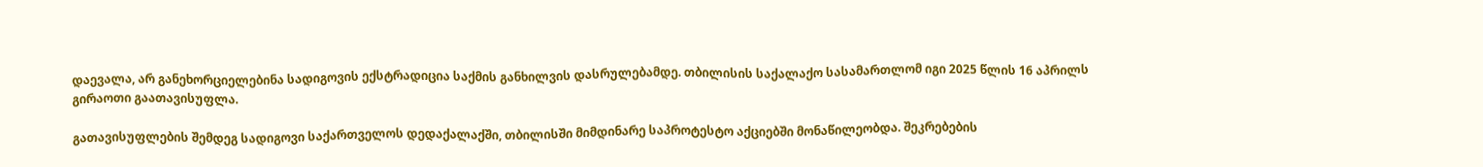დაევალა, არ განეხორციელებინა სადიგოვის ექსტრადიცია საქმის განხილვის დასრულებამდე. თბილისის საქალაქო სასამართლომ იგი 2025 წლის 16 აპრილს გირაოთი გაათავისუფლა.

გათავისუფლების შემდეგ სადიგოვი საქართველოს დედაქალაქში, თბილისში მიმდინარე საპროტესტო აქციებში მონაწილეობდა. შეკრებების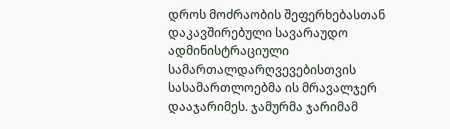დროს მოძრაობის შეფერხებასთან დაკავშირებული სავარაუდო ადმინისტრაციული სამართალდარღვევებისთვის სასამართლოებმა ის მრავალჯერ დააჯარიმეს. ჯამურმა ჯარიმამ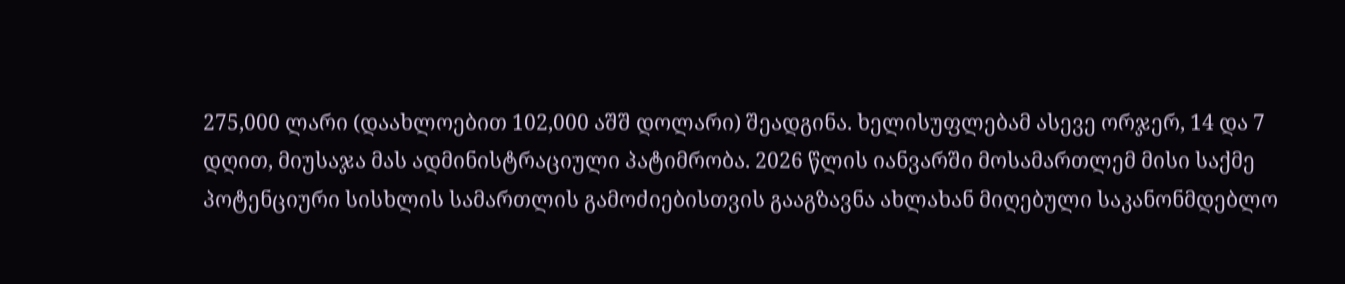275,000 ლარი (დაახლოებით 102,000 აშშ დოლარი) შეადგინა. ხელისუფლებამ ასევე ორჯერ, 14 და 7 დღით, მიუსაჯა მას ადმინისტრაციული პატიმრობა. 2026 წლის იანვარში მოსამართლემ მისი საქმე პოტენციური სისხლის სამართლის გამოძიებისთვის გააგზავნა ახლახან მიღებული საკანონმდებლო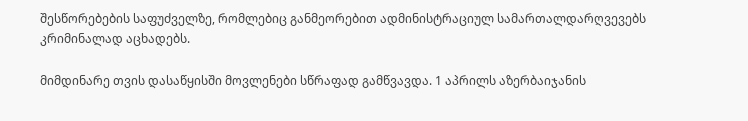შესწორებების საფუძველზე, რომლებიც განმეორებით ადმინისტრაციულ სამართალდარღვევებს კრიმინალად აცხადებს.

მიმდინარე თვის დასაწყისში მოვლენები სწრაფად გამწვავდა. 1 აპრილს აზერბაიჯანის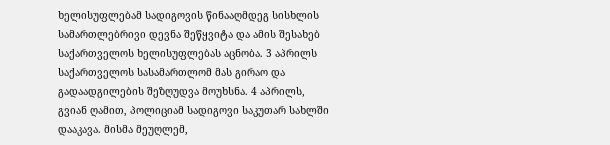ხელისუფლებამ სადიგოვის წინააღმდეგ სისხლის სამართლებრივი დევნა შეწყვიტა და ამის შესახებ საქართველოს ხელისუფლებას აცნობა. 3 აპრილს საქართველოს სასამართლომ მას გირაო და გადაადგილების შეზღუდვა მოუხსნა. 4 აპრილს, გვიან ღამით, პოლიციამ სადიგოვი საკუთარ სახლში დააკავა. მისმა მეუღლემ,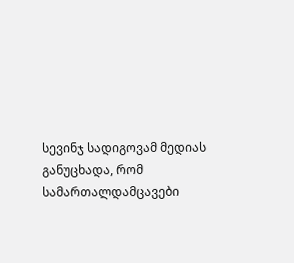სევინჯ სადიგოვამ მედიას განუცხადა, რომ სამართალდამცავები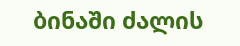ბინაში ძალის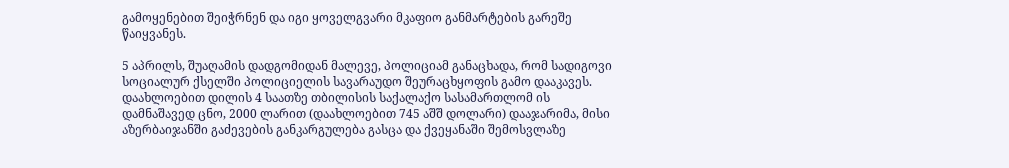გამოყენებით შეიჭრნენ და იგი ყოველგვარი მკაფიო განმარტების გარეშე წაიყვანეს.

5 აპრილს, შუაღამის დადგომიდან მალევე, პოლიციამ განაცხადა, რომ სადიგოვი სოციალურ ქსელში პოლიციელის სავარაუდო შეურაცხყოფის გამო დააკავეს. დაახლოებით დილის 4 საათზე თბილისის საქალაქო სასამართლომ ის დამნაშავედ ცნო, 2000 ლარით (დაახლოებით 745 აშშ დოლარი) დააჯარიმა, მისი აზერბაიჯანში გაძევების განკარგულება გასცა და ქვეყანაში შემოსვლაზე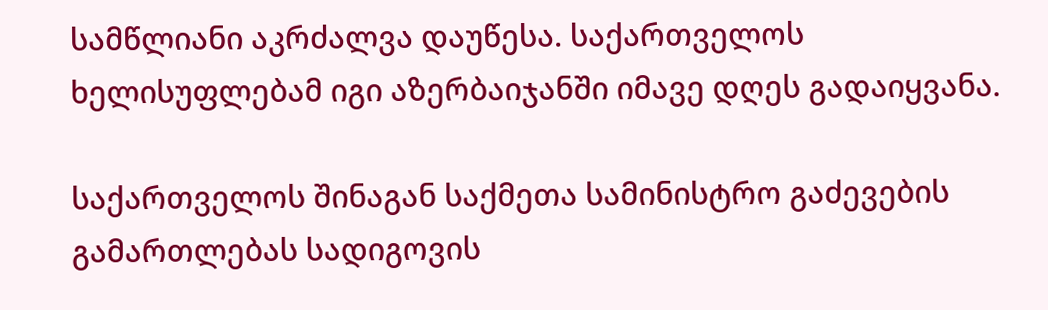სამწლიანი აკრძალვა დაუწესა. საქართველოს ხელისუფლებამ იგი აზერბაიჯანში იმავე დღეს გადაიყვანა.

საქართველოს შინაგან საქმეთა სამინისტრო გაძევების გამართლებას სადიგოვის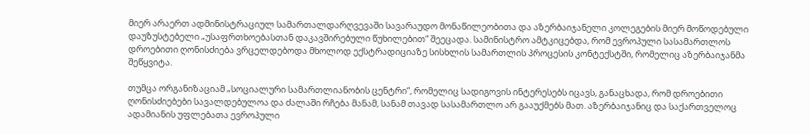მიერ არაერთ ადმინისტრაციულ სამართალდარღვევაში სავარაუდო მონაწილეობითა და აზერბაიჯანელი კოლეგების მიერ მოწოდებული დაუზუსტებელი „უსაფრთხოებასთან დაკავშირებული წუხილებით“ შეეცადა. სამინისტრო ამტკიცებდა, რომ ევროპული სასამართლოს დროებითი ღონისძიება ვრცელდებოდა მხოლოდ ექსტრადიციაზე სისხლის სამართლის პროცესის კონტექსტში, რომელიც აზერბაიჯანმა შეწყვიტა.

თუმცა ორგანიზაციამ „სოციალური სამართლიანობის ცენტრი“, რომელიც სადიგოვის ინტერესებს იცავს, განაცხადა, რომ დროებითი ღონისძიებები სავალდებულოა და ძალაში რჩება მანამ, სანამ თავად სასამართლო არ გააუქმებს მათ. აზერბაიჯანიც და საქართველოც ადამიანის უფლებათა ევროპული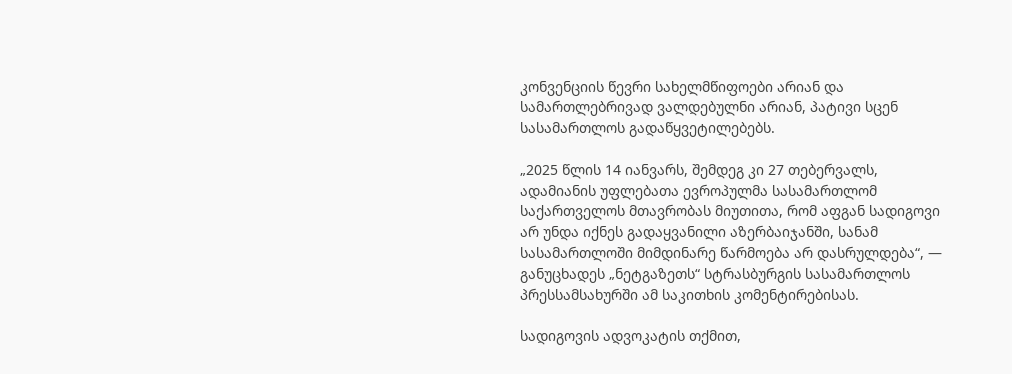კონვენციის წევრი სახელმწიფოები არიან და სამართლებრივად ვალდებულნი არიან, პატივი სცენ სასამართლოს გადაწყვეტილებებს.

„2025 წლის 14 იანვარს, შემდეგ კი 27 თებერვალს, ადამიანის უფლებათა ევროპულმა სასამართლომ საქართველოს მთავრობას მიუთითა, რომ აფგან სადიგოვი არ უნდა იქნეს გადაყვანილი აზერბაიჯანში, სანამ სასამართლოში მიმდინარე წარმოება არ დასრულდება“, — განუცხადეს „ნეტგაზეთს“ სტრასბურგის სასამართლოს პრესსამსახურში ამ საკითხის კომენტირებისას.

სადიგოვის ადვოკატის თქმით,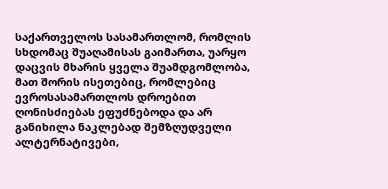საქართველოს სასამართლომ, რომლის სხდომაც შუაღამისას გაიმართა, უარყო დაცვის მხარის ყველა შუამდგომლობა, მათ შორის ისეთებიც, რომლებიც ევროსასამართლოს დროებით ღონისძიებას ეფუძნებოდა და არ განიხილა ნაკლებად შემზღუდველი ალტერნატივები,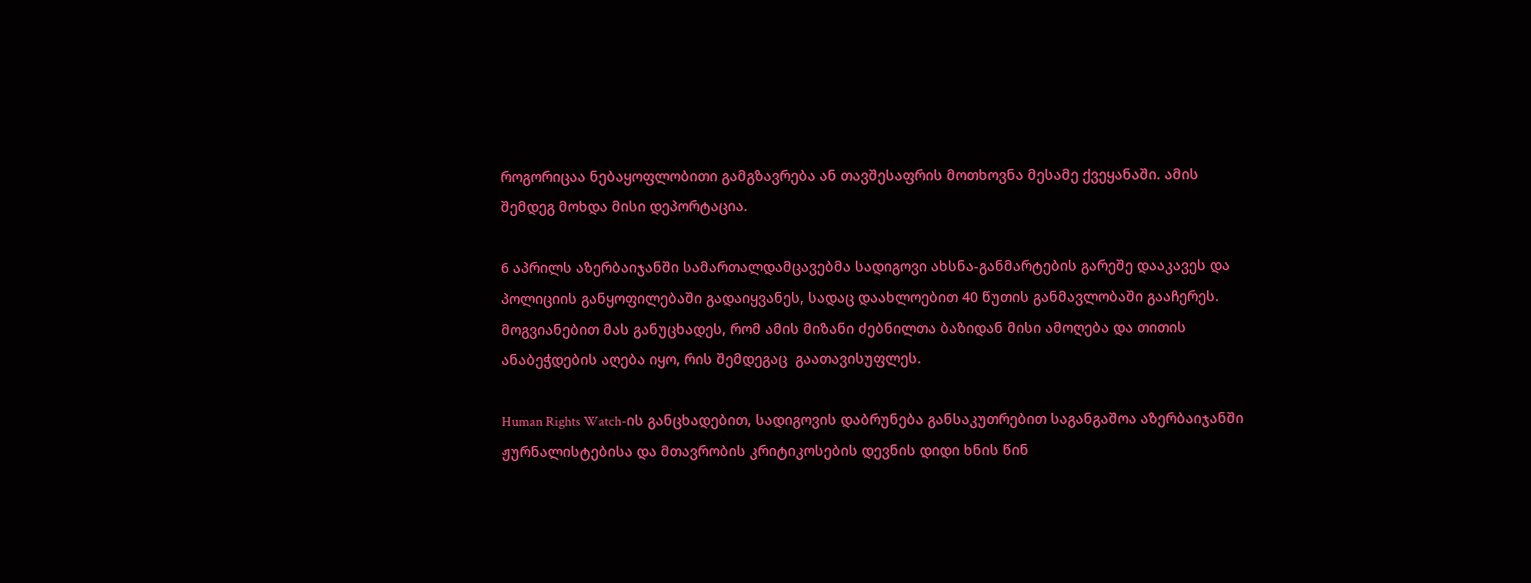როგორიცაა ნებაყოფლობითი გამგზავრება ან თავშესაფრის მოთხოვნა მესამე ქვეყანაში. ამის შემდეგ მოხდა მისი დეპორტაცია.

6 აპრილს აზერბაიჯანში სამართალდამცავებმა სადიგოვი ახსნა-განმარტების გარეშე დააკავეს და პოლიციის განყოფილებაში გადაიყვანეს, სადაც დაახლოებით 40 წუთის განმავლობაში გააჩერეს. მოგვიანებით მას განუცხადეს, რომ ამის მიზანი ძებნილთა ბაზიდან მისი ამოღება და თითის ანაბეჭდების აღება იყო, რის შემდეგაც  გაათავისუფლეს.

Human Rights Watch-ის განცხადებით, სადიგოვის დაბრუნება განსაკუთრებით საგანგაშოა აზერბაიჯანში ჟურნალისტებისა და მთავრობის კრიტიკოსების დევნის დიდი ხნის წინ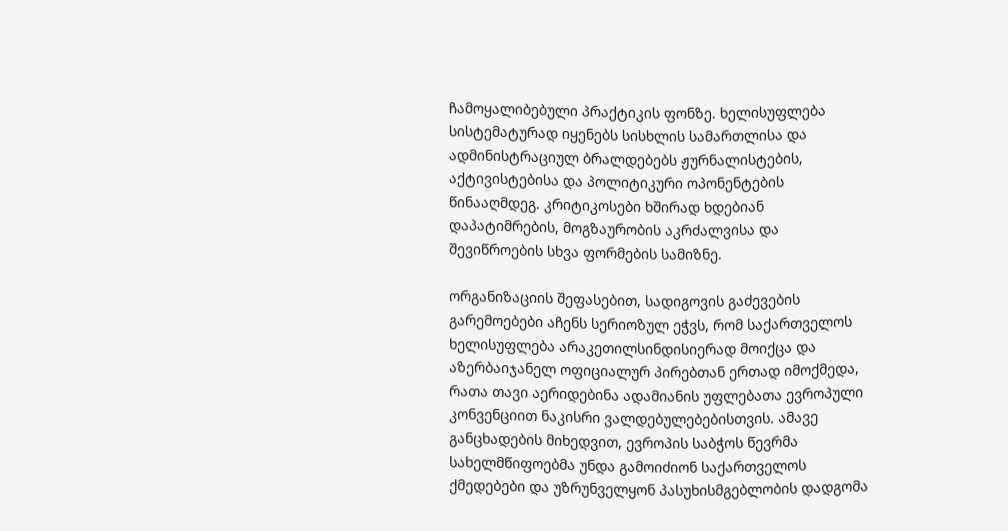ჩამოყალიბებული პრაქტიკის ფონზე. ხელისუფლება სისტემატურად იყენებს სისხლის სამართლისა და ადმინისტრაციულ ბრალდებებს ჟურნალისტების, აქტივისტებისა და პოლიტიკური ოპონენტების წინააღმდეგ. კრიტიკოსები ხშირად ხდებიან დაპატიმრების, მოგზაურობის აკრძალვისა და შევიწროების სხვა ფორმების სამიზნე.

ორგანიზაციის შეფასებით, სადიგოვის გაძევების გარემოებები აჩენს სერიოზულ ეჭვს, რომ საქართველოს ხელისუფლება არაკეთილსინდისიერად მოიქცა და აზერბაიჯანელ ოფიციალურ პირებთან ერთად იმოქმედა, რათა თავი აერიდებინა ადამიანის უფლებათა ევროპული კონვენციით ნაკისრი ვალდებულებებისთვის. ამავე განცხადების მიხედვით, ევროპის საბჭოს წევრმა სახელმწიფოებმა უნდა გამოიძიონ საქართველოს ქმედებები და უზრუნველყონ პასუხისმგებლობის დადგომა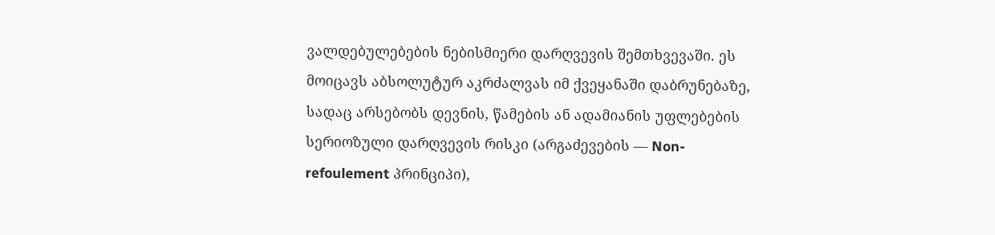ვალდებულებების ნებისმიერი დარღვევის შემთხვევაში. ეს მოიცავს აბსოლუტურ აკრძალვას იმ ქვეყანაში დაბრუნებაზე, სადაც არსებობს დევნის, წამების ან ადამიანის უფლებების სერიოზული დარღვევის რისკი (არგაძევების — Non-refoulement პრინციპი),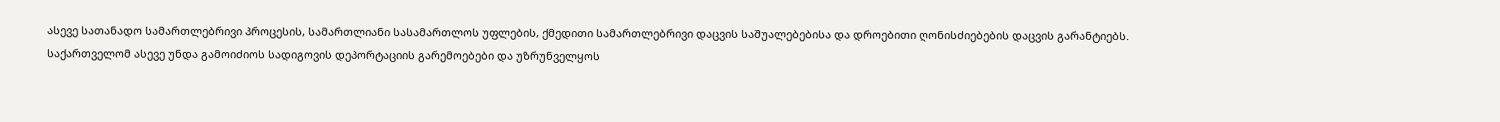ასევე სათანადო სამართლებრივი პროცესის, სამართლიანი სასამართლოს უფლების, ქმედითი სამართლებრივი დაცვის საშუალებებისა და დროებითი ღონისძიებების დაცვის გარანტიებს. საქართველომ ასევე უნდა გამოიძიოს სადიგოვის დეპორტაციის გარემოებები და უზრუნველყოს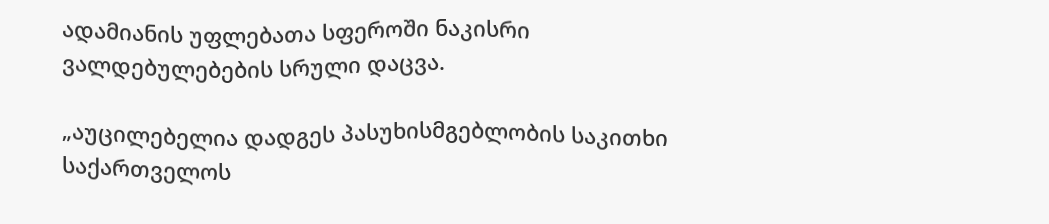ადამიანის უფლებათა სფეროში ნაკისრი ვალდებულებების სრული დაცვა.

„აუცილებელია დადგეს პასუხისმგებლობის საკითხი საქართველოს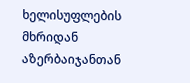ხელისუფლების მხრიდან აზერბაიჯანთან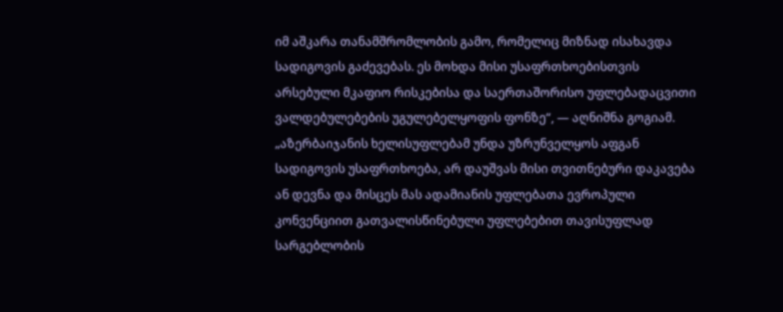იმ აშკარა თანამშრომლობის გამო, რომელიც მიზნად ისახავდა სადიგოვის გაძევებას. ეს მოხდა მისი უსაფრთხოებისთვის არსებული მკაფიო რისკებისა და საერთაშორისო უფლებადაცვითი ვალდებულებების უგულებელყოფის ფონზე“, — აღნიშნა გოგიამ. „აზერბაიჯანის ხელისუფლებამ უნდა უზრუნველყოს აფგან სადიგოვის უსაფრთხოება, არ დაუშვას მისი თვითნებური დაკავება ან დევნა და მისცეს მას ადამიანის უფლებათა ევროპული კონვენციით გათვალისწინებული უფლებებით თავისუფლად სარგებლობის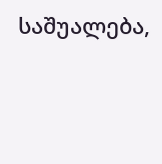საშუალება,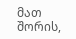მათ შორის,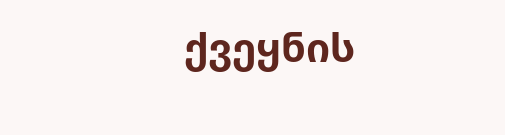ქვეყნის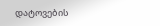დატოვების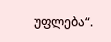უფლება“.